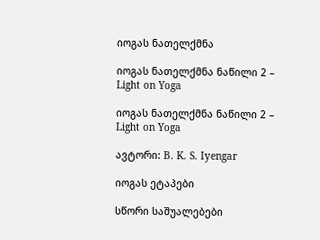იოგას ნათელქმნა

იოგას ნათელქმნა ნაწილი 2 – Light on Yoga

იოგას ნათელქმნა ნაწილი 2 – Light on Yoga

ავტორი: B. K. S. Iyengar

იოგას ეტაპები

სწორი საშუალებები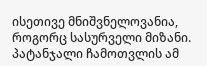ისეთივე მნიშვნელოვანია, როგორც სასურველი მიზანი. პატანჯალი ჩამოთვლის ამ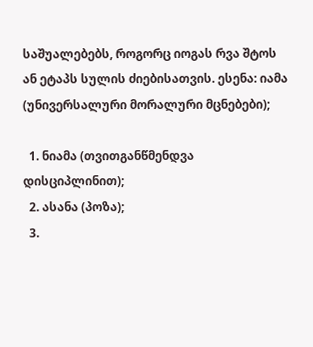საშუალებებს, როგორც იოგას რვა შტოს ან ეტაპს სულის ძიებისათვის. ესენა: იამა (უნივერსალური მორალური მცნებები);

  1. ნიამა (თვითგანწმენდვა დისციპლინით);
  2. ასანა (პოზა);
  3.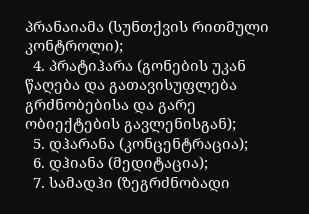პრანაიამა (სუნთქვის რითმული კონტროლი);
  4. პრატიჰარა (გონების უკან წაღება და გათავისუფლება გრძნობებისა და გარე ობიექტების გავლენისგან);
  5. დჰარანა (კონცენტრაცია);
  6. დჰიანა (მედიტაცია);
  7. სამადჰი (ზეგრძნობადი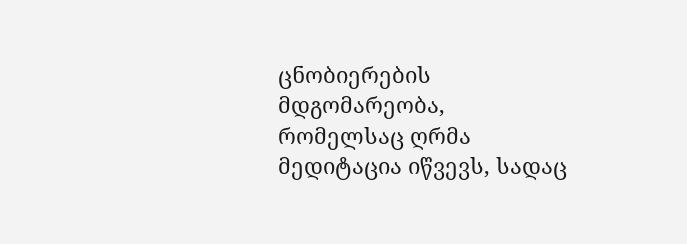ცნობიერების მდგომარეობა, რომელსაც ღრმა მედიტაცია იწვევს, სადაც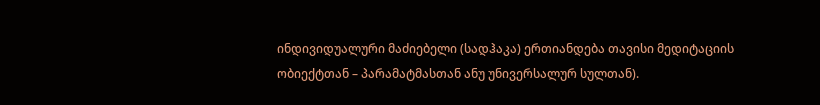ინდივიდუალური მაძიებელი (სადჰაკა) ერთიანდება თავისი მედიტაციის ობიექტთან – პარამატმასთან ანუ უნივერსალურ სულთან).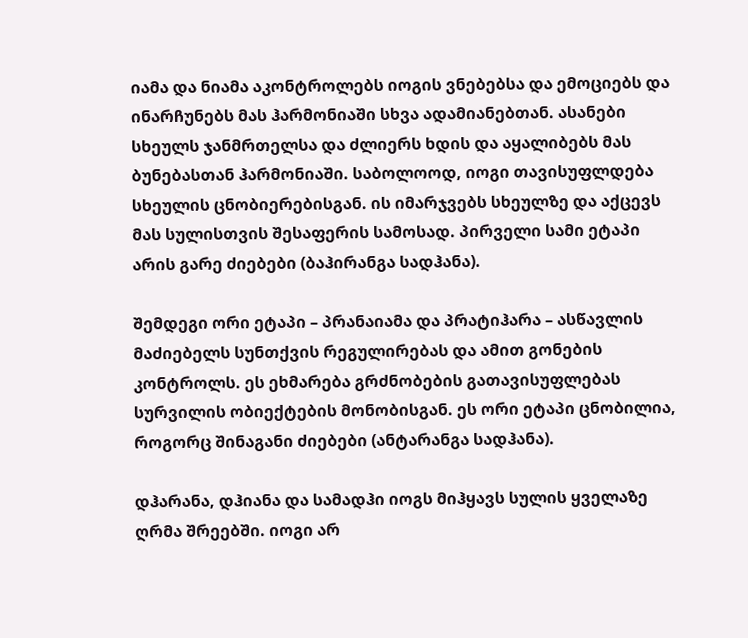იამა და ნიამა აკონტროლებს იოგის ვნებებსა და ემოციებს და ინარჩუნებს მას ჰარმონიაში სხვა ადამიანებთან. ასანები სხეულს ჯანმრთელსა და ძლიერს ხდის და აყალიბებს მას ბუნებასთან ჰარმონიაში. საბოლოოდ, იოგი თავისუფლდება სხეულის ცნობიერებისგან. ის იმარჯვებს სხეულზე და აქცევს მას სულისთვის შესაფერის სამოსად. პირველი სამი ეტაპი არის გარე ძიებები (ბაჰირანგა სადჰანა).

შემდეგი ორი ეტაპი – პრანაიამა და პრატიჰარა – ასწავლის მაძიებელს სუნთქვის რეგულირებას და ამით გონების კონტროლს. ეს ეხმარება გრძნობების გათავისუფლებას სურვილის ობიექტების მონობისგან. ეს ორი ეტაპი ცნობილია, როგორც შინაგანი ძიებები (ანტარანგა სადჰანა).

დჰარანა, დჰიანა და სამადჰი იოგს მიჰყავს სულის ყველაზე ღრმა შრეებში. იოგი არ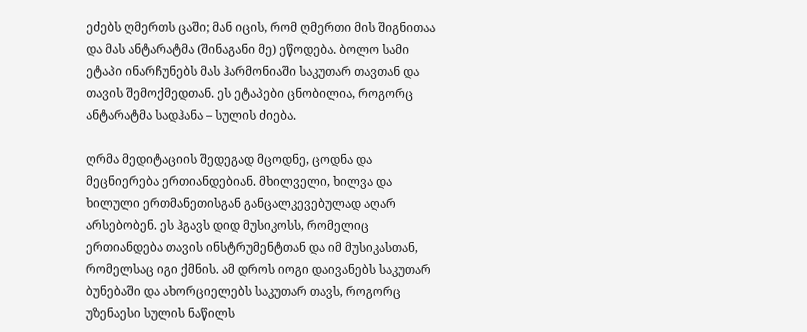ეძებს ღმერთს ცაში; მან იცის, რომ ღმერთი მის შიგნითაა და მას ანტარატმა (შინაგანი მე) ეწოდება. ბოლო სამი ეტაპი ინარჩუნებს მას ჰარმონიაში საკუთარ თავთან და თავის შემოქმედთან. ეს ეტაპები ცნობილია, როგორც ანტარატმა სადჰანა – სულის ძიება.

ღრმა მედიტაციის შედეგად მცოდნე, ცოდნა და მეცნიერება ერთიანდებიან. მხილველი, ხილვა და ხილული ერთმანეთისგან განცალკევებულად აღარ არსებობენ. ეს ჰგავს დიდ მუსიკოსს, რომელიც ერთიანდება თავის ინსტრუმენტთან და იმ მუსიკასთან, რომელსაც იგი ქმნის. ამ დროს იოგი დაივანებს საკუთარ ბუნებაში და ახორციელებს საკუთარ თავს, როგორც უზენაესი სულის ნაწილს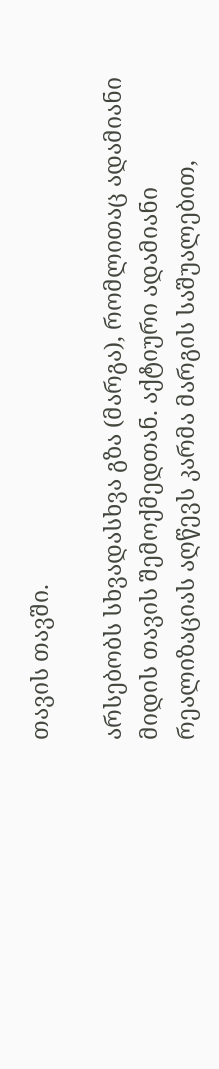თავის თავში.

არსებობს სხვადასხვა გზა (მარგა), რომლითაც ადამიანი მიდის თავის შემოქმედთან. აქტიური ადამიანი რეალიზაციას აღწევს კარმა მარგის საშუალებით,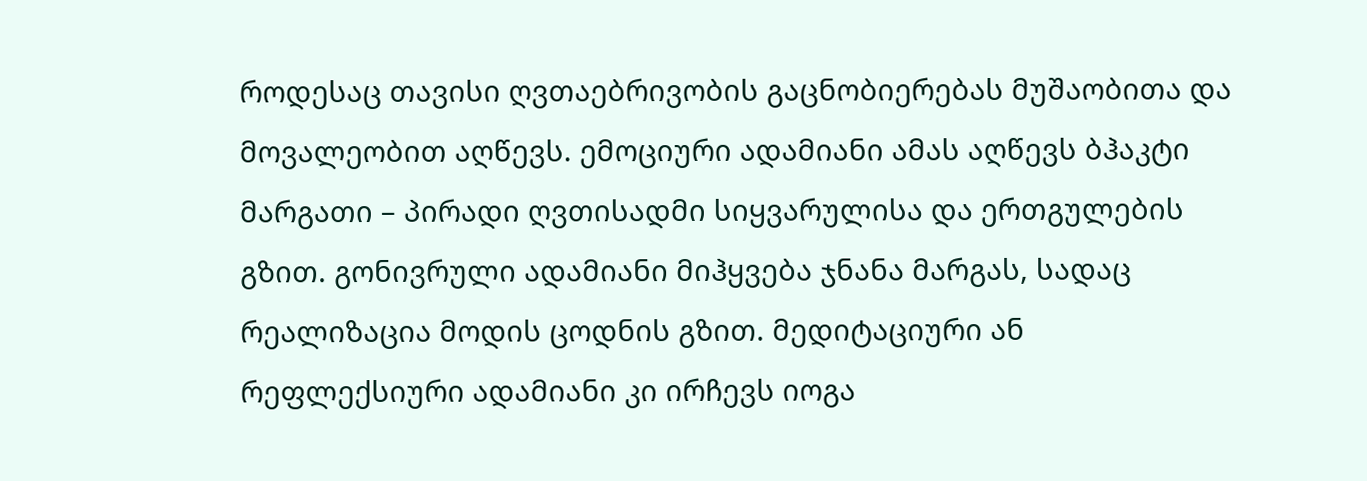როდესაც თავისი ღვთაებრივობის გაცნობიერებას მუშაობითა და მოვალეობით აღწევს. ემოციური ადამიანი ამას აღწევს ბჰაკტი მარგათი – პირადი ღვთისადმი სიყვარულისა და ერთგულების გზით. გონივრული ადამიანი მიჰყვება ჯნანა მარგას, სადაც რეალიზაცია მოდის ცოდნის გზით. მედიტაციური ან რეფლექსიური ადამიანი კი ირჩევს იოგა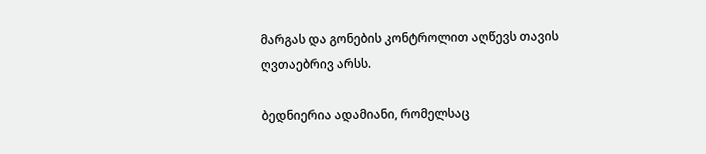მარგას და გონების კონტროლით აღწევს თავის ღვთაებრივ არსს.

ბედნიერია ადამიანი, რომელსაც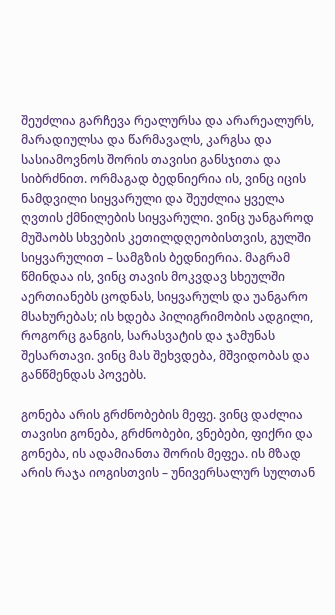შეუძლია გარჩევა რეალურსა და არარეალურს, მარადიულსა და წარმავალს, კარგსა და სასიამოვნოს შორის თავისი განსჯითა და სიბრძნით. ორმაგად ბედნიერია ის, ვინც იცის ნამდვილი სიყვარული და შეუძლია ყველა ღვთის ქმნილების სიყვარული. ვინც უანგაროდ მუშაობს სხვების კეთილდღეობისთვის, გულში სიყვარულით – სამგზის ბედნიერია. მაგრამ წმინდაა ის, ვინც თავის მოკვდავ სხეულში აერთიანებს ცოდნას, სიყვარულს და უანგარო მსახურებას; ის ხდება პილიგრიმობის ადგილი, როგორც განგის, სარასვატის და ჯამუნას შესართავი. ვინც მას შეხვდება, მშვიდობას და განწმენდას პოვებს.

გონება არის გრძნობების მეფე. ვინც დაძლია თავისი გონება, გრძნობები, ვნებები, ფიქრი და გონება, ის ადამიანთა შორის მეფეა. ის მზად არის რაჯა იოგისთვის – უნივერსალურ სულთან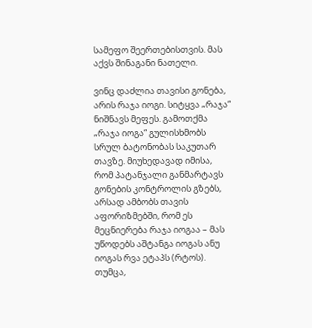სამეფო შეერთებისთვის. მას აქვს შინაგანი ნათელი.

ვინც დაძლია თავისი გონება, არის რაჯა იოგი. სიტყვა „რაჯა“ ნიშნავს მეფეს. გამოთქმა „რაჯა იოგა“ გულისხმობს სრულ ბატონობას საკუთარ თავზე. მიუხედავად იმისა, რომ პატანჯალი განმარტავს გონების კონტროლის გზებს, არსად ამბობს თავის აფორიზმებში, რომ ეს მეცნიერება რაჯა იოგაა – მას უწოდებს აშტანგა იოგას ანუ იოგას რვა ეტაპს (რტოს). თუმცა,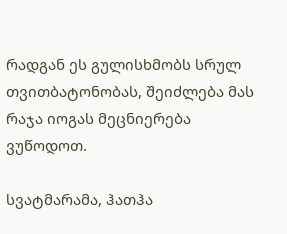რადგან ეს გულისხმობს სრულ თვითბატონობას, შეიძლება მას რაჯა იოგას მეცნიერება ვუწოდოთ.

სვატმარამა, ჰათჰა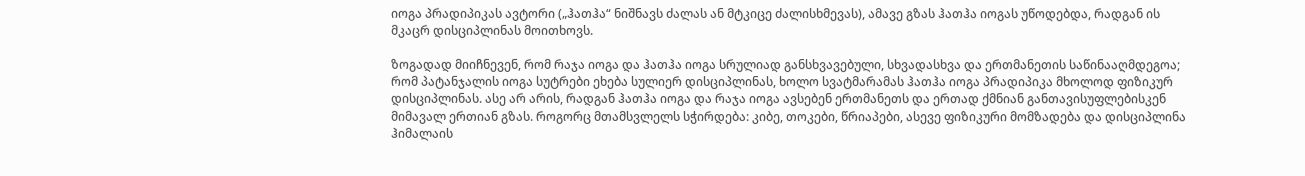იოგა პრადიპიკას ავტორი („ჰათჰა“ ნიშნავს ძალას ან მტკიცე ძალისხმევას), ამავე გზას ჰათჰა იოგას უწოდებდა, რადგან ის მკაცრ დისციპლინას მოითხოვს.

ზოგადად მიიჩნევენ, რომ რაჯა იოგა და ჰათჰა იოგა სრულიად განსხვავებული, სხვადასხვა და ერთმანეთის საწინააღმდეგოა; რომ პატანჯალის იოგა სუტრები ეხება სულიერ დისციპლინას, ხოლო სვატმარამას ჰათჰა იოგა პრადიპიკა მხოლოდ ფიზიკურ დისციპლინას. ასე არ არის, რადგან ჰათჰა იოგა და რაჯა იოგა ავსებენ ერთმანეთს და ერთად ქმნიან განთავისუფლებისკენ მიმავალ ერთიან გზას. როგორც მთამსვლელს სჭირდება: კიბე, თოკები, წრიაპები, ასევე ფიზიკური მომზადება და დისციპლინა ჰიმალაის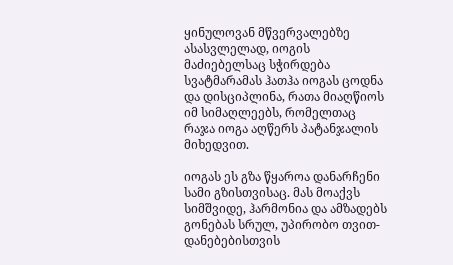ყინულოვან მწვერვალებზე ასასვლელად, იოგის მაძიებელსაც სჭირდება სვატმარამას ჰათჰა იოგას ცოდნა და დისციპლინა, რათა მიაღწიოს იმ სიმაღლეებს, რომელთაც რაჯა იოგა აღწერს პატანჯალის მიხედვით.

იოგას ეს გზა წყაროა დანარჩენი სამი გზისთვისაც. მას მოაქვს სიმშვიდე, ჰარმონია და ამზადებს გონებას სრულ, უპირობო თვით-დანებებისთვის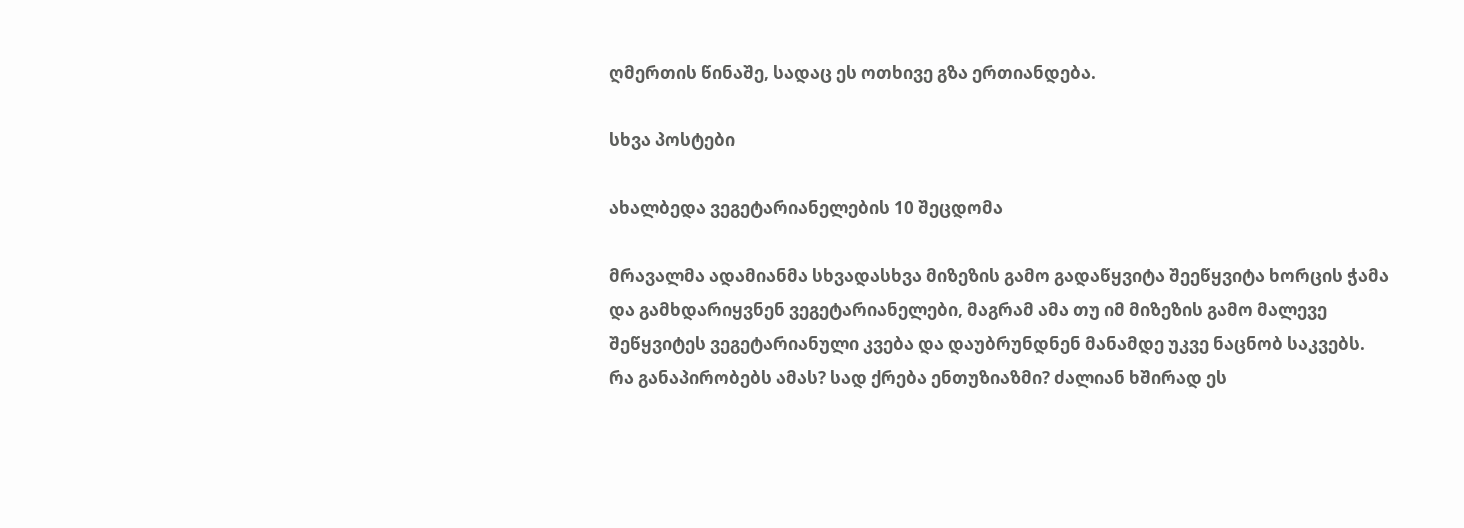ღმერთის წინაშე, სადაც ეს ოთხივე გზა ერთიანდება.

სხვა პოსტები

ახალბედა ვეგეტარიანელების 10 შეცდომა

მრავალმა ადამიანმა სხვადასხვა მიზეზის გამო გადაწყვიტა შეეწყვიტა ხორცის ჭამა და გამხდარიყვნენ ვეგეტარიანელები, მაგრამ ამა თუ იმ მიზეზის გამო მალევე შეწყვიტეს ვეგეტარიანული კვება და დაუბრუნდნენ მანამდე უკვე ნაცნობ საკვებს. რა განაპირობებს ამას? სად ქრება ენთუზიაზმი? ძალიან ხშირად ეს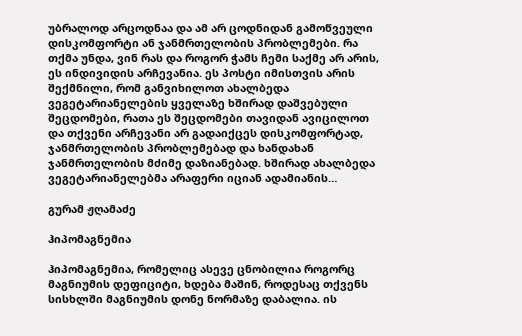უბრალოდ არცოდნაა და ამ არ ცოდნიდან გამოწვეული დისკომფორტი ან ჯანმრთელობის პრობლემები. რა თქმა უნდა, ვინ რას და როგორ ჭამს ჩემი საქმე არ არის, ეს ინდივიდის არჩევანია. ეს პოსტი იმისთვის არის შექმნილი, რომ განვიხილოთ ახალბედა ვეგეტარიანელების ყველაზე ხშირად დაშვებული შეცდომები, რათა ეს შეცდომები თავიდან ავიცილოთ და თქვენი არჩევანი არ გადაიქცეს დისკომფორტად, ჯანმრთელობის პრობლემებად და ხანდახან ჯანმრთელობის მძიმე დაზიანებად. ხშირად ახალბედა ვეგეტარიანელებმა არაფერი იციან ადამიანის…

გურამ ჟღამაძე

ჰიპომაგნემია

ჰიპომაგნემია, რომელიც ასევე ცნობილია როგორც მაგნიუმის დეფიციტი, ხდება მაშინ, როდესაც თქვენს სისხლში მაგნიუმის დონე ნორმაზე დაბალია. ის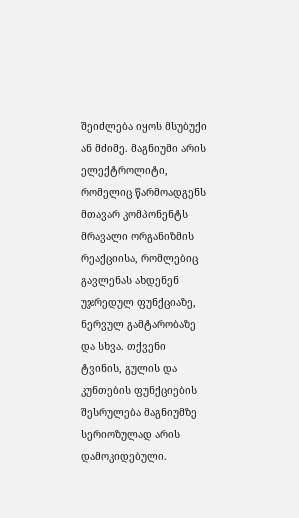შეიძლება იყოს მსუბუქი ან მძიმე. მაგნიუმი არის ელექტროლიტი, რომელიც წარმოადგენს მთავარ კომპონენტს მრავალი ორგანიზმის რეაქციისა, რომლებიც გავლენას ახდენენ უჯრედულ ფუნქციაზე, ნერვულ გამტარობაზე და სხვა. თქვენი ტვინის, გულის და კუნთების ფუნქციების შესრულება მაგნიუმზე სერიოზულად არის დამოკიდებული.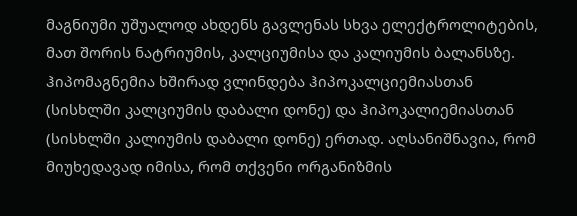მაგნიუმი უშუალოდ ახდენს გავლენას სხვა ელექტროლიტების, მათ შორის ნატრიუმის, კალციუმისა და კალიუმის ბალანსზე. ჰიპომაგნემია ხშირად ვლინდება ჰიპოკალციემიასთან (სისხლში კალციუმის დაბალი დონე) და ჰიპოკალიემიასთან (სისხლში კალიუმის დაბალი დონე) ერთად. აღსანიშნავია, რომ მიუხედავად იმისა, რომ თქვენი ორგანიზმის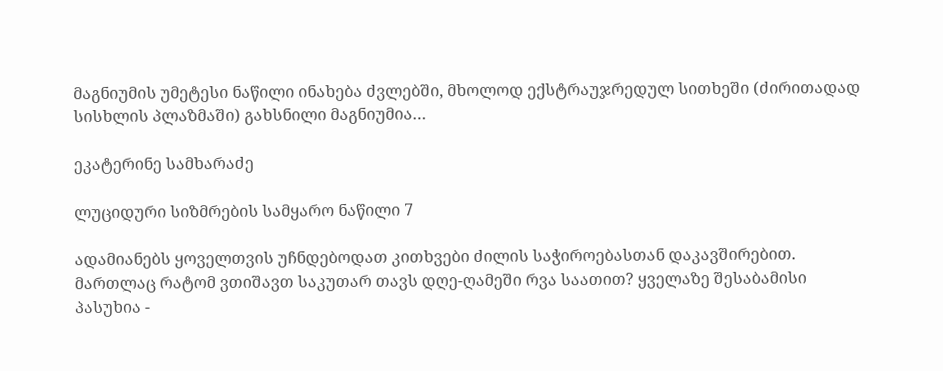მაგნიუმის უმეტესი ნაწილი ინახება ძვლებში, მხოლოდ ექსტრაუჯრედულ სითხეში (ძირითადად სისხლის პლაზმაში) გახსნილი მაგნიუმია…

ეკატერინე სამხარაძე

ლუციდური სიზმრების სამყარო ნაწილი 7

ადამიანებს ყოველთვის უჩნდებოდათ კითხვები ძილის საჭიროებასთან დაკავშირებით. მართლაც რატომ ვთიშავთ საკუთარ თავს დღე-ღამეში რვა საათით? ყველაზე შესაბამისი პასუხია -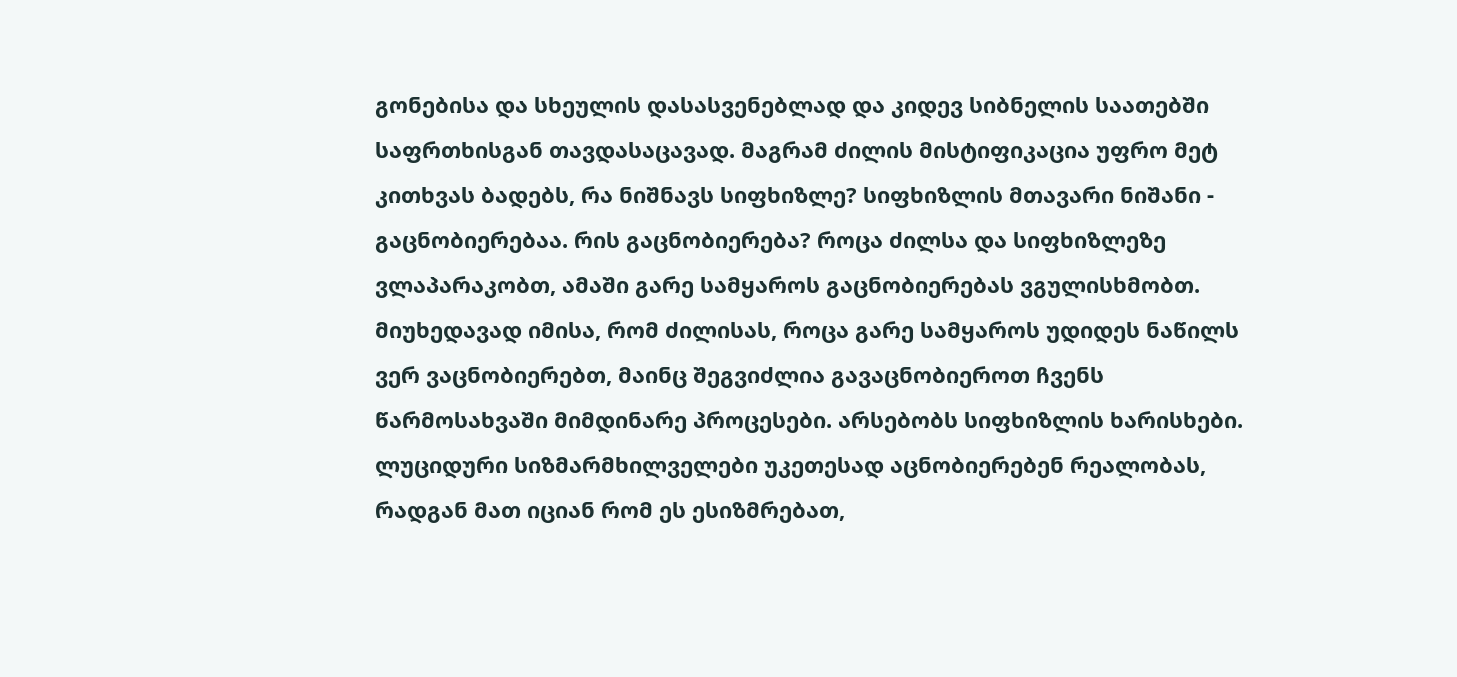გონებისა და სხეულის დასასვენებლად და კიდევ სიბნელის საათებში საფრთხისგან თავდასაცავად. მაგრამ ძილის მისტიფიკაცია უფრო მეტ კითხვას ბადებს, რა ნიშნავს სიფხიზლე? სიფხიზლის მთავარი ნიშანი - გაცნობიერებაა. რის გაცნობიერება? როცა ძილსა და სიფხიზლეზე ვლაპარაკობთ, ამაში გარე სამყაროს გაცნობიერებას ვგულისხმობთ. მიუხედავად იმისა, რომ ძილისას, როცა გარე სამყაროს უდიდეს ნაწილს ვერ ვაცნობიერებთ, მაინც შეგვიძლია გავაცნობიეროთ ჩვენს წარმოსახვაში მიმდინარე პროცესები. არსებობს სიფხიზლის ხარისხები. ლუციდური სიზმარმხილველები უკეთესად აცნობიერებენ რეალობას, რადგან მათ იციან რომ ეს ესიზმრებათ,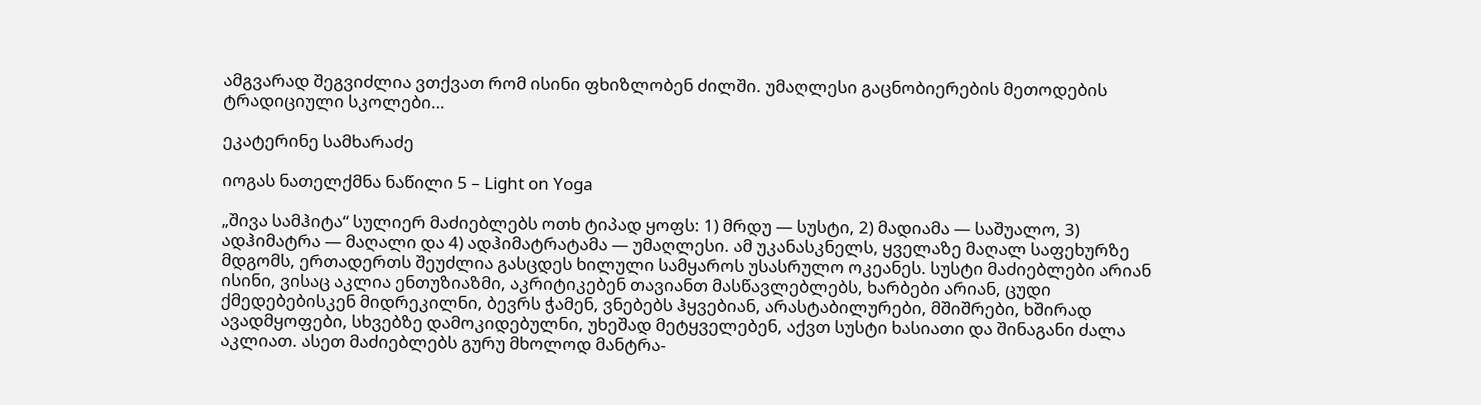ამგვარად შეგვიძლია ვთქვათ რომ ისინი ფხიზლობენ ძილში. უმაღლესი გაცნობიერების მეთოდების ტრადიციული სკოლები…

ეკატერინე სამხარაძე

იოგას ნათელქმნა ნაწილი 5 – Light on Yoga

„შივა სამჰიტა“ სულიერ მაძიებლებს ოთხ ტიპად ყოფს: 1) მრდუ — სუსტი, 2) მადიამა — საშუალო, 3) ადჰიმატრა — მაღალი და 4) ადჰიმატრატამა — უმაღლესი. ამ უკანასკნელს, ყველაზე მაღალ საფეხურზე მდგომს, ერთადერთს შეუძლია გასცდეს ხილული სამყაროს უსასრულო ოკეანეს. სუსტი მაძიებლები არიან ისინი, ვისაც აკლია ენთუზიაზმი, აკრიტიკებენ თავიანთ მასწავლებლებს, ხარბები არიან, ცუდი ქმედებებისკენ მიდრეკილნი, ბევრს ჭამენ, ვნებებს ჰყვებიან, არასტაბილურები, მშიშრები, ხშირად ავადმყოფები, სხვებზე დამოკიდებულნი, უხეშად მეტყველებენ, აქვთ სუსტი ხასიათი და შინაგანი ძალა აკლიათ. ასეთ მაძიებლებს გურუ მხოლოდ მანტრა-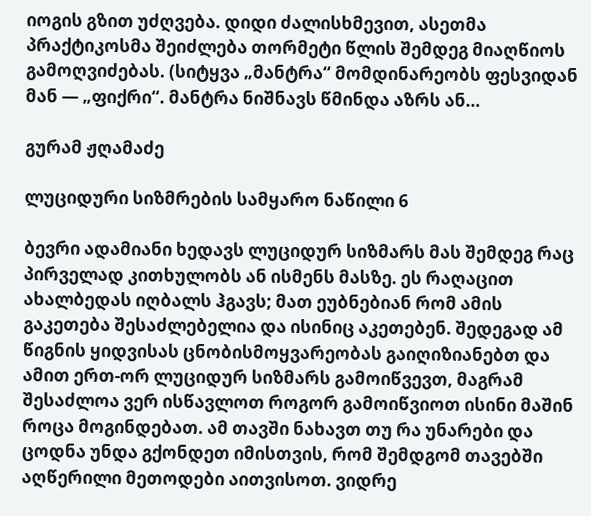იოგის გზით უძღვება. დიდი ძალისხმევით, ასეთმა პრაქტიკოსმა შეიძლება თორმეტი წლის შემდეგ მიაღწიოს გამოღვიძებას. (სიტყვა „მანტრა“ მომდინარეობს ფესვიდან მან — „ფიქრი“. მანტრა ნიშნავს წმინდა აზრს ან…

გურამ ჟღამაძე

ლუციდური სიზმრების სამყარო ნაწილი 6

ბევრი ადამიანი ხედავს ლუციდურ სიზმარს მას შემდეგ რაც პირველად კითხულობს ან ისმენს მასზე. ეს რაღაცით ახალბედას იღბალს ჰგავს; მათ ეუბნებიან რომ ამის გაკეთება შესაძლებელია და ისინიც აკეთებენ. შედეგად ამ წიგნის ყიდვისას ცნობისმოყვარეობას გაიღიზიანებთ და ამით ერთ-ორ ლუციდურ სიზმარს გამოიწვევთ, მაგრამ შესაძლოა ვერ ისწავლოთ როგორ გამოიწვიოთ ისინი მაშინ როცა მოგინდებათ. ამ თავში ნახავთ თუ რა უნარები და ცოდნა უნდა გქონდეთ იმისთვის, რომ შემდგომ თავებში აღწერილი მეთოდები აითვისოთ. ვიდრე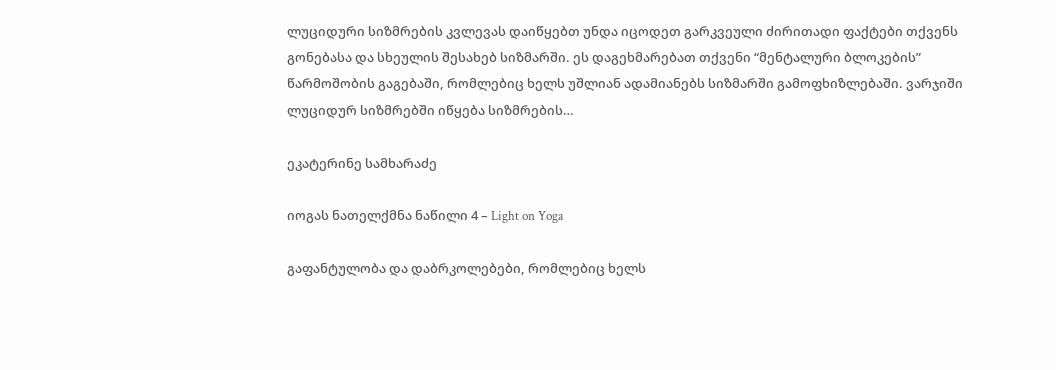ლუციდური სიზმრების კვლევას დაიწყებთ უნდა იცოდეთ გარკვეული ძირითადი ფაქტები თქვენს გონებასა და სხეულის შესახებ სიზმარში. ეს დაგეხმარებათ თქვენი “მენტალური ბლოკების” წარმოშობის გაგებაში, რომლებიც ხელს უშლიან ადამიანებს სიზმარში გამოფხიზლებაში. ვარჯიში ლუციდურ სიზმრებში იწყება სიზმრების…

ეკატერინე სამხარაძე

იოგას ნათელქმნა ნაწილი 4 – Light on Yoga

გაფანტულობა და დაბრკოლებები, რომლებიც ხელს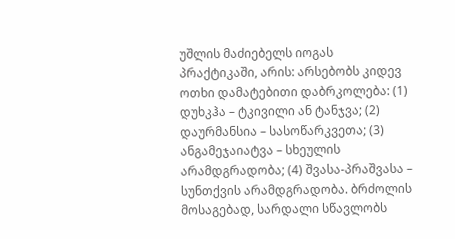უშლის მაძიებელს იოგას პრაქტიკაში, არის: არსებობს კიდევ ოთხი დამატებითი დაბრკოლება: (1) დუხკჰა – ტკივილი ან ტანჯვა; (2) დაურმანსია – სასოწარკვეთა; (3) ანგამეჯაიატვა – სხეულის არამდგრადობა; (4) შვასა-პრაშვასა – სუნთქვის არამდგრადობა. ბრძოლის მოსაგებად, სარდალი სწავლობს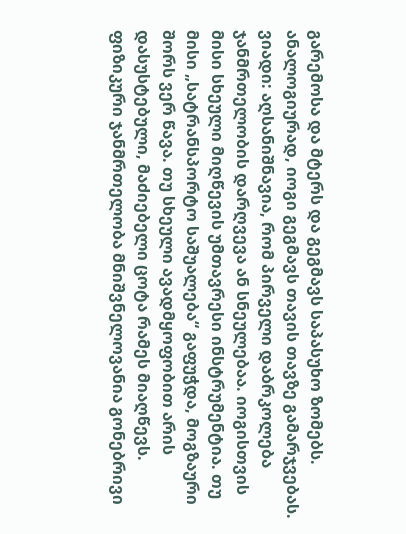გარემოსა და მტერს და გეგმავს საპასუხო ზომებს. ანალოგიურად, იოგი გეგმავს თავის თავზე გამარჯვებას. ვიადი: აღსანიშნავია, რომ პირველი დაბრკოლება ჯანმრთელობის დარღვევა ან სნეულებაა. იოგისთვის მისი სხეული მიღწევის უმთავრესი ინსტრუმენტია. თუ მისი „სატრანსპორტო საშუალება“ გაფუჭდა, მოგზაური შორს ვერ წავა. თუ სხეული ავადმყოფობით არის დასუსტებული, მაძიებელი ცოტა რამეს მიაღწევს. ფიზიკური ჯანმრთელობა მნიშვნელოვანია გონებრივი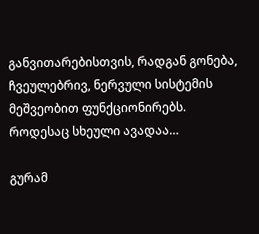განვითარებისთვის, რადგან გონება, ჩვეულებრივ, ნერვული სისტემის მეშვეობით ფუნქციონირებს. როდესაც სხეული ავადაა…

გურამ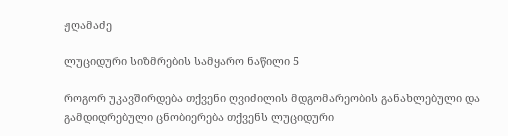ჟღამაძე

ლუციდური სიზმრების სამყარო ნაწილი 5

როგორ უკავშირდება თქვენი ღვიძილის მდგომარეობის განახლებული და გამდიდრებული ცნობიერება თქვენს ლუციდური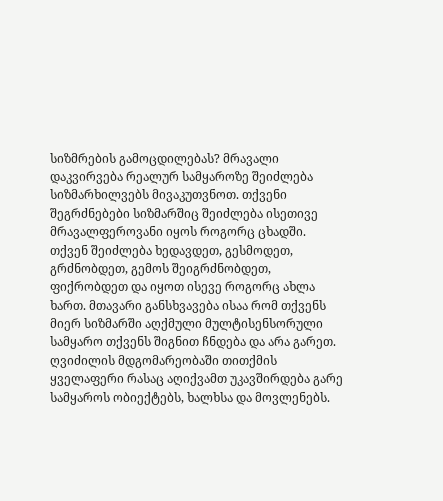სიზმრების გამოცდილებას? მრავალი დაკვირვება რეალურ სამყაროზე შეიძლება სიზმარხილვებს მივაკუთვნოთ. თქვენი შეგრძნებები სიზმარშიც შეიძლება ისეთივე მრავალფეროვანი იყოს როგორც ცხადში. თქვენ შეიძლება ხედავდეთ, გესმოდეთ, გრძნობდეთ, გემოს შეიგრძნობდეთ, ფიქრობდეთ და იყოთ ისევე როგორც ახლა ხართ. მთავარი განსხვავება ისაა რომ თქვენს მიერ სიზმარში აღქმული მულტისენსორული სამყარო თქვენს შიგნით ჩნდება და არა გარეთ. ღვიძილის მდგომარეობაში თითქმის ყველაფერი რასაც აღიქვამთ უკავშირდება გარე სამყაროს ობიექტებს, ხალხსა და მოვლენებს.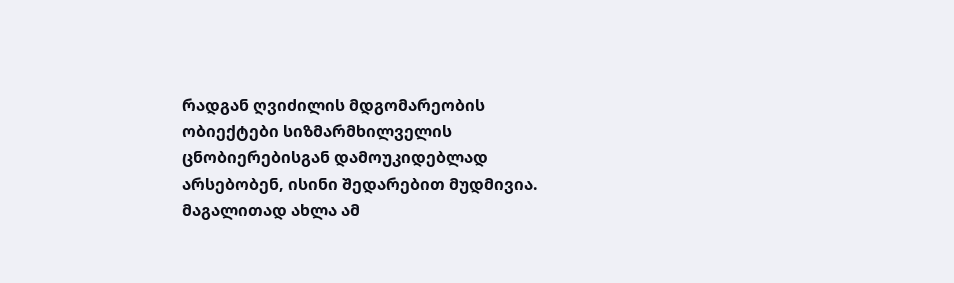რადგან ღვიძილის მდგომარეობის ობიექტები სიზმარმხილველის ცნობიერებისგან დამოუკიდებლად არსებობენ, ისინი შედარებით მუდმივია. მაგალითად ახლა ამ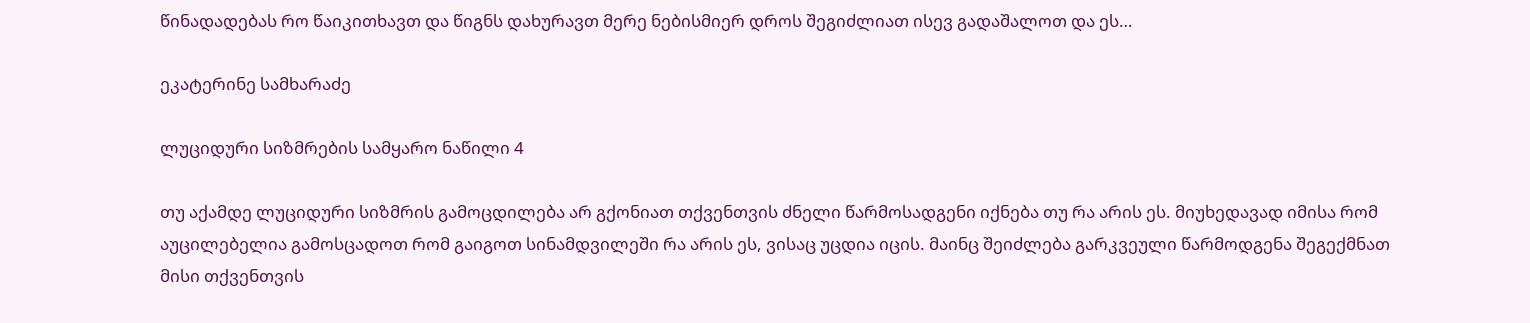წინადადებას რო წაიკითხავთ და წიგნს დახურავთ მერე ნებისმიერ დროს შეგიძლიათ ისევ გადაშალოთ და ეს…

ეკატერინე სამხარაძე

ლუციდური სიზმრების სამყარო ნაწილი 4

თუ აქამდე ლუციდური სიზმრის გამოცდილება არ გქონიათ თქვენთვის ძნელი წარმოსადგენი იქნება თუ რა არის ეს. მიუხედავად იმისა რომ აუცილებელია გამოსცადოთ რომ გაიგოთ სინამდვილეში რა არის ეს, ვისაც უცდია იცის. მაინც შეიძლება გარკვეული წარმოდგენა შეგექმნათ მისი თქვენთვის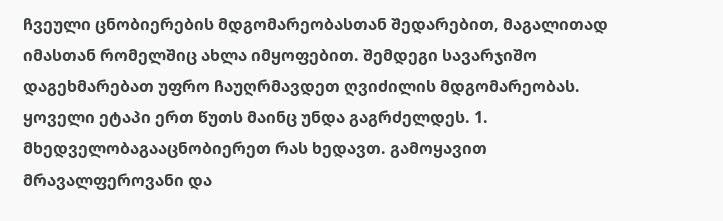ჩვეული ცნობიერების მდგომარეობასთან შედარებით, მაგალითად იმასთან რომელშიც ახლა იმყოფებით. შემდეგი სავარჯიშო დაგეხმარებათ უფრო ჩაუღრმავდეთ ღვიძილის მდგომარეობას. ყოველი ეტაპი ერთ წუთს მაინც უნდა გაგრძელდეს. 1. მხედველობაგააცნობიერეთ რას ხედავთ. გამოყავით მრავალფეროვანი და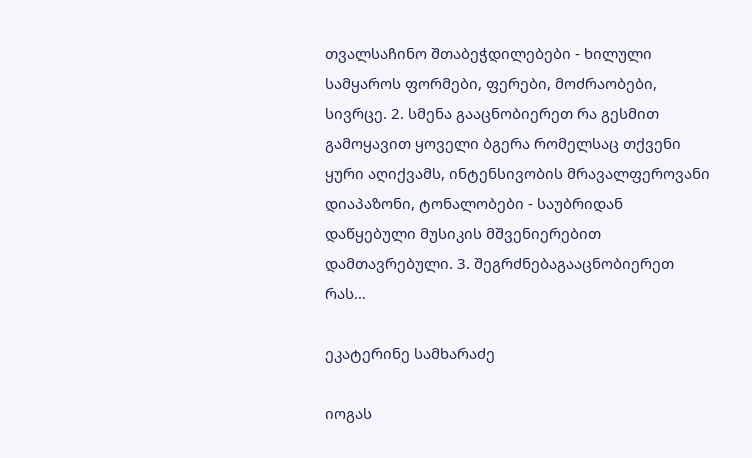თვალსაჩინო შთაბეჭდილებები - ხილული სამყაროს ფორმები, ფერები, მოძრაობები, სივრცე. 2. სმენა გააცნობიერეთ რა გესმით გამოყავით ყოველი ბგერა რომელსაც თქვენი ყური აღიქვამს, ინტენსივობის მრავალფეროვანი დიაპაზონი, ტონალობები - საუბრიდან დაწყებული მუსიკის მშვენიერებით დამთავრებული. 3. შეგრძნებაგააცნობიერეთ რას…

ეკატერინე სამხარაძე

იოგას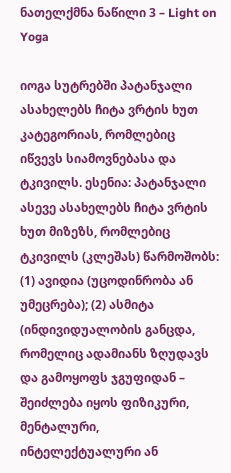ნათელქმნა ნაწილი 3 – Light on Yoga

იოგა სუტრებში პატანჯალი ასახელებს ჩიტა ვრტის ხუთ კატეგორიას, რომლებიც იწვევს სიამოვნებასა და ტკივილს. ესენია: პატანჯალი ასევე ასახელებს ჩიტა ვრტის ხუთ მიზეზს, რომლებიც ტკივილს (კლეშას) წარმოშობს: (1) ავიდია (უცოდინრობა ან უმეცრება); (2) ასმიტა (ინდივიდუალობის განცდა, რომელიც ადამიანს ზღუდავს და გამოყოფს ჯგუფიდან – შეიძლება იყოს ფიზიკური, მენტალური, ინტელექტუალური ან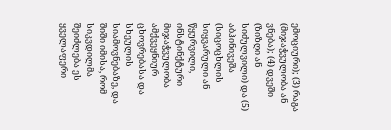ემოციური); (3) რაგა (მიჯაჭვულობა ან ვნება); (4) დვეში (ზიზღი ან სიძულვილი) და (5) აბჰინივეშა (სიცოცხლის სიყვარული ან წყურვილი, ინსტინქტური მიჯაჭვულობა ამქვეყნიურ ცხოვრებასა და სხეულის სიამოვნებაზე, და შიში იმისა, რომ სიკვდილმა შეიძლება ეს ყველაფერი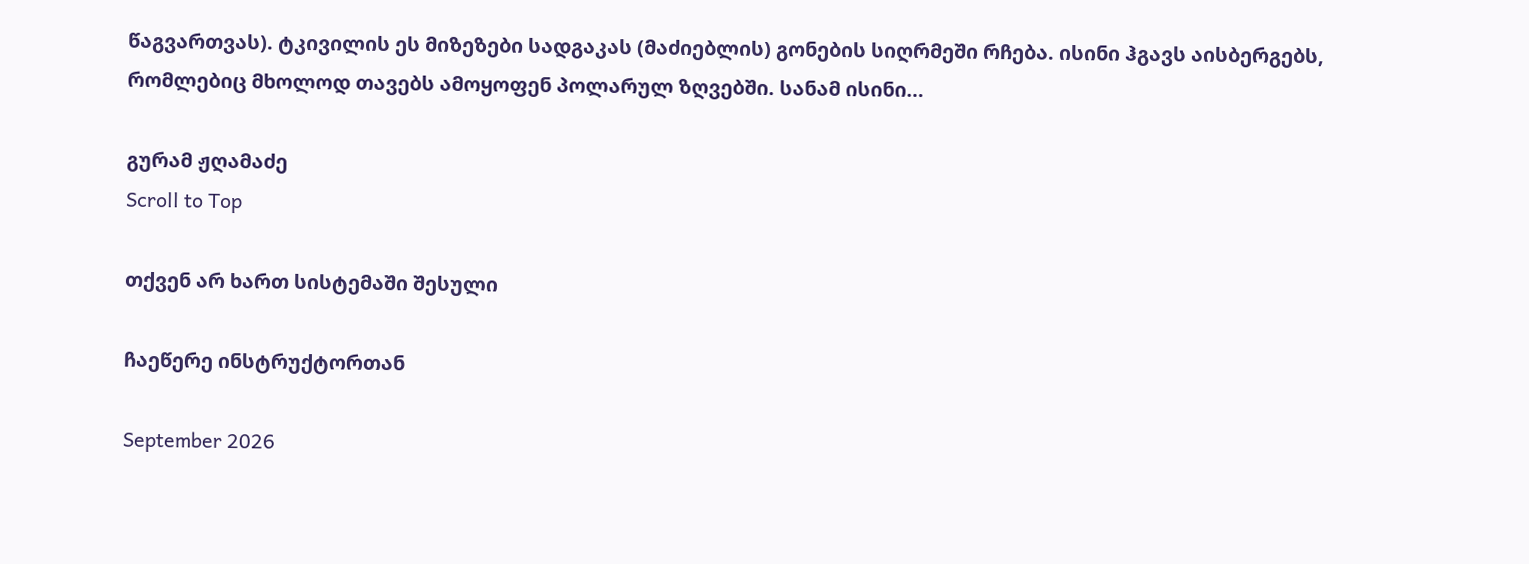წაგვართვას). ტკივილის ეს მიზეზები სადგაკას (მაძიებლის) გონების სიღრმეში რჩება. ისინი ჰგავს აისბერგებს, რომლებიც მხოლოდ თავებს ამოყოფენ პოლარულ ზღვებში. სანამ ისინი…

გურამ ჟღამაძე
Scroll to Top

თქვენ არ ხართ სისტემაში შესული

ჩაეწერე ინსტრუქტორთან

September 2026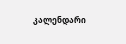კალენდარი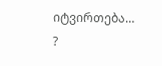იტვირთება…
?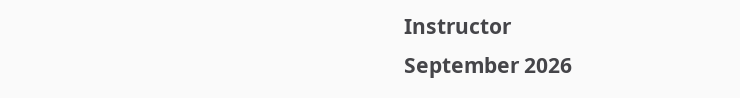Instructor
September 2026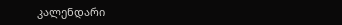კალენდარი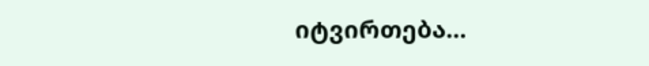იტვირთება…